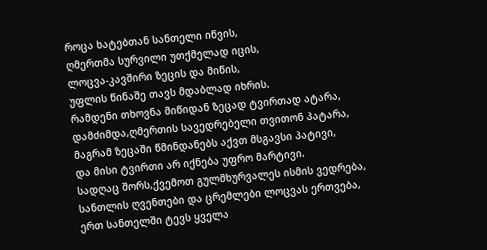როცა ხატებთან სანთელი იწვის,
ღმერთმა სურვილი უთქმელად იცის,
ლოცვა-კავშირი ზეცის და მიწის,
უფლის წინაშე თავს მდაბლად იხრის.
რამდენი თხოვნა მიწიდან ზეცად ტვირთად ატარა,
დამძიმდა,ღმერთის სავედრებელი თვითონ პატარა,
მაგრამ ზეცაში წმინდანებს აქვთ მსგავსი პატივი,
და მისი ტვირთი არ იქნება უფრო მარტივი.
სადღაც შორს,ქვემოთ გულმხურვალეს ისმის ვედრება,
სანთლის ღვენთები და ცრემლები ლოცვას ერთვება,
ერთ სანთელში ტევს ყველა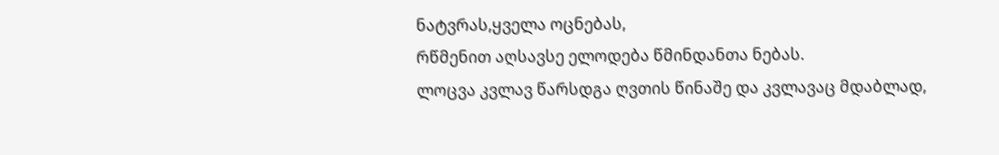ნატვრას,ყველა ოცნებას,
რწმენით აღსავსე ელოდება წმინდანთა ნებას.
ლოცვა კვლავ წარსდგა ღვთის წინაშე და კვლავაც მდაბლად,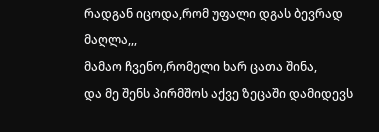რადგან იცოდა,რომ უფალი დგას ბევრად მაღლა,,,
მამაო ჩვენო,რომელი ხარ ცათა შინა,
და მე შენს პირმშოს აქვე ზეცაში დამიდევს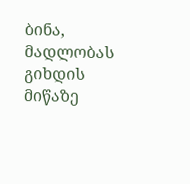ბინა,
მადლობას გიხდის მიწაზე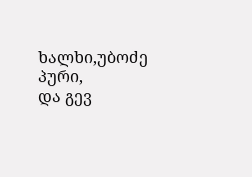ხალხი,უბოძე პური,
და გევ